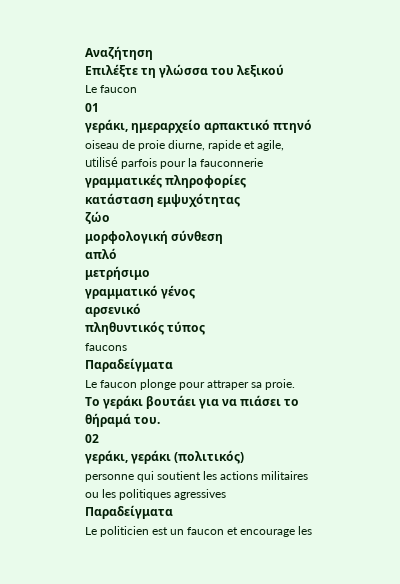Αναζήτηση
Επιλέξτε τη γλώσσα του λεξικού
Le faucon
01
γεράκι, ημεραρχείο αρπακτικό πτηνό
oiseau de proie diurne, rapide et agile, utilisé parfois pour la fauconnerie
γραμματικές πληροφορίες
κατάσταση εμψυχότητας
ζώο
μορφολογική σύνθεση
απλό
μετρήσιμο
γραμματικό γένος
αρσενικό
πληθυντικός τύπος
faucons
Παραδείγματα
Le faucon plonge pour attraper sa proie.
Το γεράκι βουτάει για να πιάσει το θήραμά του.
02
γεράκι, γεράκι (πολιτικός)
personne qui soutient les actions militaires ou les politiques agressives
Παραδείγματα
Le politicien est un faucon et encourage les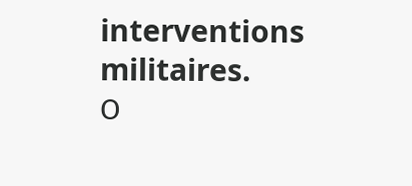interventions militaires.
Ο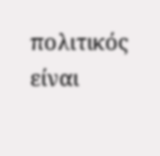πολιτικός είναι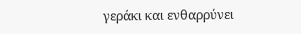γεράκι και ενθαρρύνει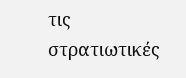τις στρατιωτικές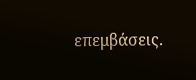επεμβάσεις.